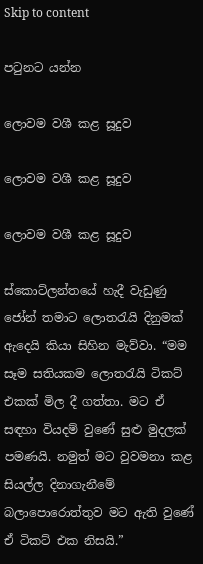Skip to content

පටුනට යන්න

ලොවම වශී කළ සූදුව

ලොවම වශී කළ සූදුව

ලොවම වශී කළ සූදුව

ස්කොට්ලන්තයේ හැදී වැඩුණු ජෝන් තමාට ලොතරැයි දිනුමක් ඇදෙයි කියා සිහින මැව්වා. “මම සෑම සතියකම ලොතරැයි ටිකට් එකක් මිල දී ගත්තා. මට ඒ සඳහා වියදම් වුණේ සුළු මුදලක් පමණයි. නමුත් මට වුවමනා කළ සියල්ල දිනාගැනීමේ බලාපොරොත්තුව මට ඇති වුණේ ඒ ටිකට් එක නිසයි.”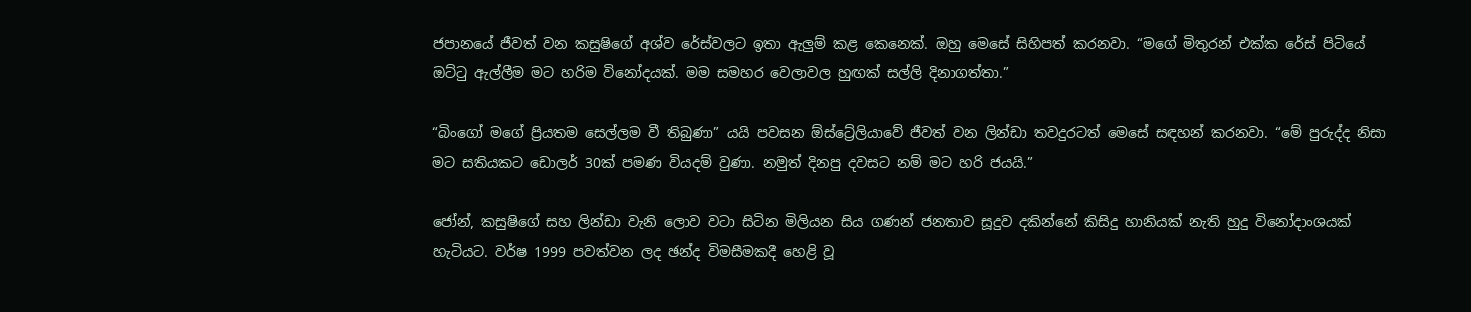ජපානයේ ජීවත් වන කසුෂිගේ අශ්ව රේස්වලට ඉතා ඇලුම් කළ කෙනෙක්. ඔහු මෙසේ සිහිපත් කරනවා. “මගේ මිතුරන් එක්ක රේස් පිටියේ ඔට්ටු ඇල්ලීම මට හරිම විනෝදයක්. මම සමහර වෙලාවල හුඟක් සල්ලි දිනාගත්තා.”

“බිංගෝ මගේ ප්‍රියතම සෙල්ලම වී තිබුණා” යයි පවසන ඕස්ට්‍රේලියාවේ ජීවත් වන ලින්ඩා තවදුරටත් මෙසේ සඳහන් කරනවා. “මේ පුරුද්ද නිසා මට සතියකට ඩොලර් 30ක් පමණ වියදම් වුණා. නමුත් දිනපු දවසට නම් මට හරි ජයයි.”

ජෝන්, කසුෂිගේ සහ ලින්ඩා වැනි ලොව වටා සිටින මිලියන සිය ගණන් ජනතාව සූදුව දකින්නේ කිසිදු හානියක් නැති හුදු විනෝදාංශයක් හැටියට. වර්ෂ 1999 පවත්වන ලද ඡන්ද විමසීමකදී හෙළි වූ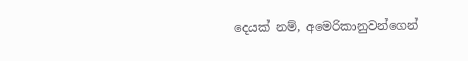දෙයක් නම්, අමෙරිකානුවන්ගෙන්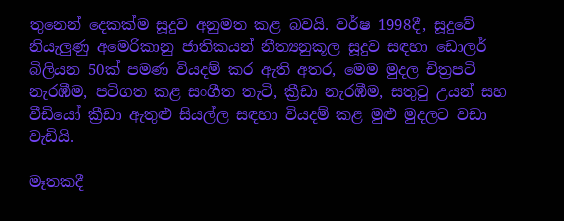තුනෙන් දෙකක්ම සූදුව අනුමත කළ බවයි. වර්ෂ 1998දී, සූදුවේ නියැලුණු අමෙරිකානු ජාතිකයන් නීත්‍යනුකූල සූදුව සඳහා ඩොලර් බිලියන 50ක් පමණ වියදම් කර ඇති අතර, මෙම මුදල චිත්‍රපටි නැරඹීම, පටිගත කළ සංගීත තැටි, ක්‍රීඩා නැරඹීම, සතුටු උයන් සහ වීඩියෝ ක්‍රීඩා ඇතුළු සියල්ල සඳහා වියදම් කළ මුළු මුදලට වඩා වැඩියි.

මෑතකදී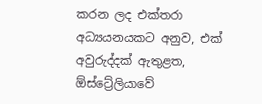කරන ලද එක්තරා අධ්‍යයනයකට අනුව, එක් අවුරුද්දක් ඇතුළත, ඕස්ට්‍රේලියාවේ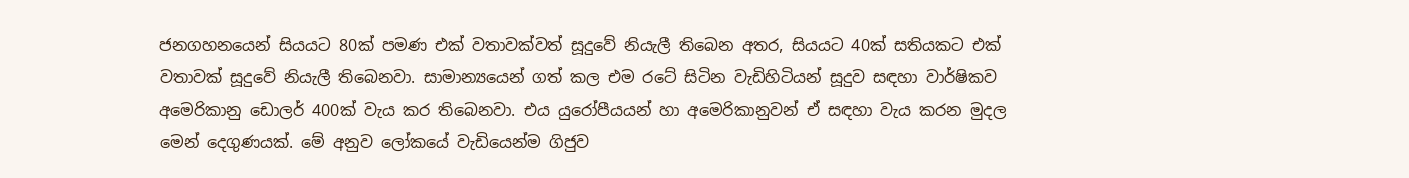ජනගහනයෙන් සියයට 80ක් පමණ එක් වතාවක්වත් සූදුවේ නියැලී තිබෙන අතර, සියයට 40ක් සතියකට එක් වතාවක් සූදුවේ නියැලී තිබෙනවා. සාමාන්‍යයෙන් ගත් කල එම රටේ සිටින වැඩිහිටියන් සූදුව සඳහා වාර්ෂිකව අමෙරිකානු ඩොලර් 400ක් වැය කර තිබෙනවා. එය යුරෝපීයයන් හා අමෙරිකානුවන් ඒ සඳහා වැය කරන මුදල මෙන් දෙගුණයක්. මේ අනුව ලෝකයේ වැඩියෙන්ම ගිජුව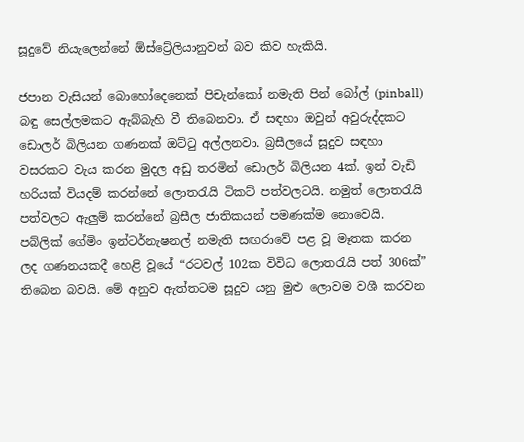සූදුවේ නියැලෙන්නේ ඕස්ට්‍රේලියානුවන් බව කිව හැකියි.

ජපාන වැසියන් බොහෝදෙනෙක් පිචැන්කෝ නමැති පින් බෝල් (pinball) බඳු සෙල්ලමකට ඇබ්බැහි වී තිබෙනවා. ඒ සඳහා ඔවුන් අවුරුද්දකට ඩොලර් බිලියන ගණනක් ඔට්ටු අල්ලනවා. බ්‍රසීලයේ සූදුව සඳහා වසරකට වැය කරන මුදල අඩු තරමින් ඩොලර් බිලියන 4ක්. ඉන් වැඩි හරියක් වියදම් කරන්නේ ලොතරැයි ටිකට් පත්වලටයි. නමුත් ලොතරැයි පත්වලට ඇලුම් කරන්නේ බ්‍රසීල ජාතිකයන් පමණක්ම නොවෙයි. පබ්ලික් ගේමිං ඉන්ටර්නැෂනල් නමැති සඟරාවේ පළ වූ මෑතක කරන ලද ගණනයකදී හෙළි වූයේ “රටවල් 102ක විවිධ ලොතරැයි පත් 306ක්” තිබෙන බවයි. මේ අනුව ඇත්තටම සූදුව යනු මුළු ලොවම වශී කරවන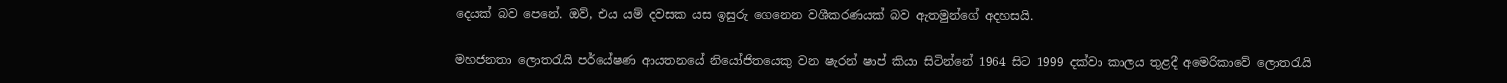දෙයක් බව පෙනේ. ඔව්, එය යම් දවසක යස ඉසුරු ගෙනෙන වශීකරණයක් බව ඇතමුන්ගේ අදහසයි.

මහජනතා ලොතරැයි පර්යේෂණ ආයතනයේ නියෝජිතයෙකු වන ෂැරන් ෂාප් කියා සිටින්නේ 1964 සිට 1999 දක්වා කාලය තුළදී අමෙරිකාවේ ලොතරැයි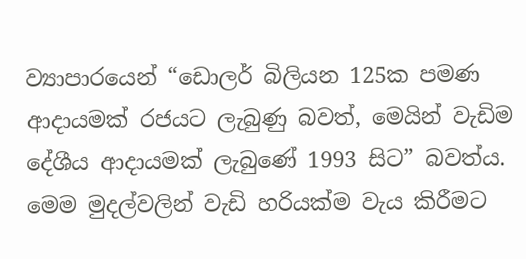ව්‍යාපාරයෙන් “ඩොලර් බිලියන 125ක පමණ ආදායමක් රජයට ලැබුණු බවත්, මෙයින් වැඩිම දේශීය ආදායමක් ලැබුණේ 1993 සිට” බවත්ය. මෙම මුදල්වලින් වැඩි හරියක්ම වැය කිරීමට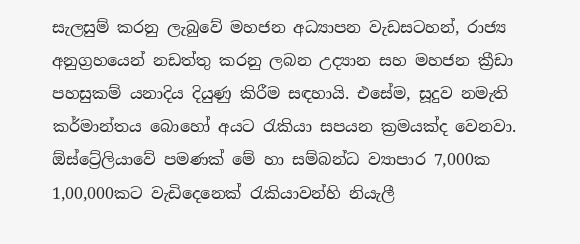සැලසුම් කරනු ලැබුවේ මහජන අධ්‍යාපන වැඩසටහන්, රාජ්‍ය අනුග්‍රහයෙන් නඩත්තු කරනු ලබන උද්‍යාන සහ මහජන ක්‍රීඩා පහසුකම් යනාදිය දියුණු කිරීම සඳහායි. එසේම, සූදුව නමැති කර්මාන්තය බොහෝ අයට රැකියා සපයන ක්‍රමයක්ද වෙනවා. ඕස්ට්‍රේලියාවේ පමණක් මේ හා සම්බන්ධ ව්‍යාපාර 7,000ක 1,00,000කට වැඩිදෙනෙක් රැකියාවන්හි නියැලී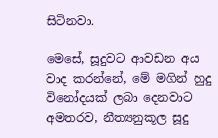සිටිනවා.

මෙසේ, සූදුවට ආවඩන අය වාද කරන්නේ, මේ මගින් හුදු විනෝදයක් ලබා දෙනවාට අමතරව, නීත්‍යනුකූල සූදු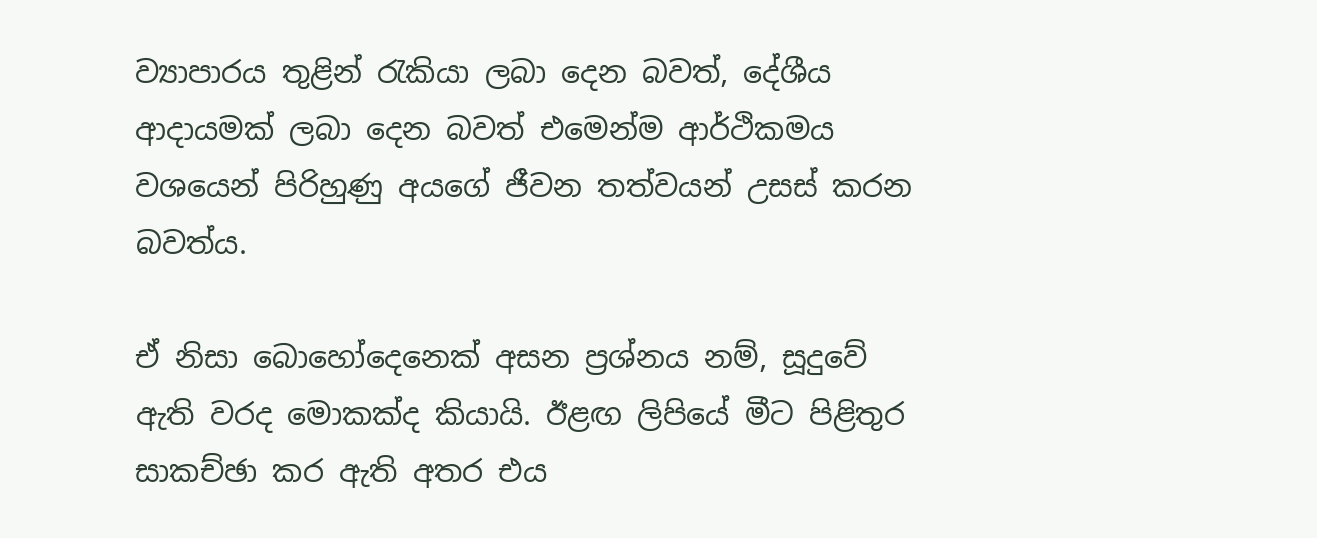ව්‍යාපාරය තුළින් රැකියා ලබා දෙන බවත්, දේශීය ආදායමක් ලබා දෙන බවත් එමෙන්ම ආර්ථිකමය වශයෙන් පිරිහුණු අයගේ ජීවන තත්වයන් උසස් කරන බවත්ය.

ඒ නිසා බොහෝදෙනෙක් අසන ප්‍රශ්නය නම්, සූදුවේ ඇති වරද මොකක්ද කියායි. ඊළඟ ලිපියේ මීට පිළිතුර සාකච්ඡා කර ඇති අතර එය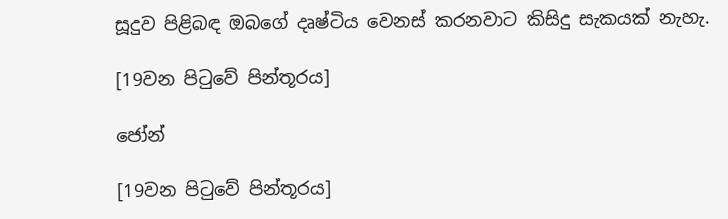සූදුව පිළිබඳ ඔබගේ දෘෂ්ටිය වෙනස් කරනවාට කිසිදු සැකයක් නැහැ.

[19වන පිටුවේ පින්තූරය]

ජෝන්

[19වන පිටුවේ පින්තූරය]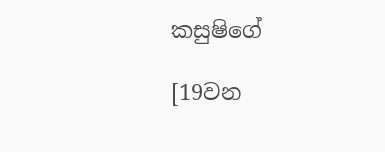කසුෂිගේ

[19වන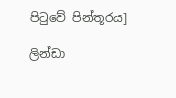පිටුවේ පින්තූරය]

ලින්ඩා